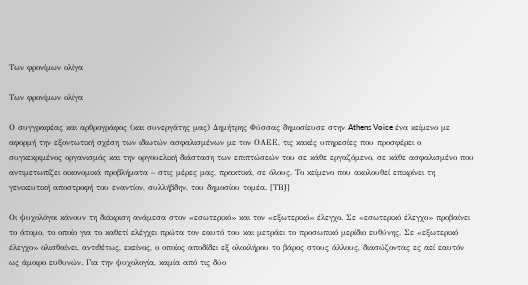Των φρονίμων ολίγα

Των φρονίμων ολίγα

Ο συγγραφέας και αρθρογράφος (και συνεργάτης μας) Δημήτρης Φύσσας δημοσίευσε στην Athens Voice ένα κείμενο με αφορμή την εξοντωτική σχέση των ιδιωτών ασφαλισμένων με τον ΟΑΕΕ, τις κακές υπηρεσίες που προσφέρει ο συγκεκριμένος οργανισμός και την οργουελική διάσταση των επιπτώσεών του σε κάθε εργαζόμενο, σε κάθε ασφαλισμένο που αντιμετωπίζει οικονομικά προβλήματα – στις μέρες μας, πρακτικά, σε όλους. Το κείμενο που ακολουθεί επικρίνει τη γενικευτική αποστροφή του εναντίον, συλλήβδην, του δημοσίου τομέα. [ΤΒJ]

Οι ψυχολόγοι κάνουν τη διάκριση ανάμεσα στον «εσωτερικό» και τον «εξωτερικό» έλεγχο. Σε «εσωτερικό έλεγχο» προβαίνει το άτομο, το οποίο για το καθετί ελέγχει πρώτα τον εαυτό του και μετράει το προσωπικό μερίδιο ευθύνης. Σε «εξωτερικό έλεγχο» ολισθαίνει, αντιθέτως, εκείνος, ο οποίος αποδίδει εξ ολοκλήρου το βάρος στους άλλους, διασώζοντας ες αεί εαυτόν ως άμοιρο ευθυνών. Για την ψυχολογία, καμία από τις δύο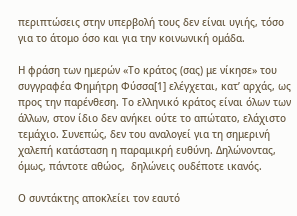περιπτώσεις στην υπερβολή τους δεν είναι υγιής, τόσο για το άτομο όσο και για την κοινωνική ομάδα.

Η φράση των ημερών «Το κράτος (σας) με νίκησε» του συγγραφέα Φημήτρη Φύσσα[1] ελέγχεται, κατ’ αρχάς, ως προς την παρένθεση. Το ελληνικό κράτος είναι όλων των άλλων, στον ίδιο δεν ανήκει ούτε το απώτατο, ελάχιστο τεμάχιο. Συνεπώς, δεν του αναλογεί για τη σημερινή χαλεπή κατάσταση η παραμικρή ευθύνη. Δηλώνοντας, όμως, πάντοτε αθώος,  δηλώνεις ουδέποτε ικανός.

Ο συντάκτης αποκλείει τον εαυτό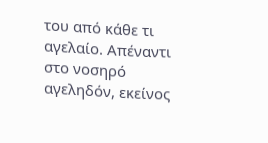του από κάθε τι αγελαίο. Απέναντι στο νοσηρό αγεληδόν, εκείνος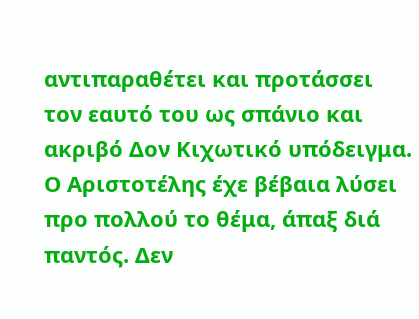αντιπαραθέτει και προτάσσει τον εαυτό του ως σπάνιο και ακριβό Δον Κιχωτικό υπόδειγμα. Ο Αριστοτέλης έχε βέβαια λύσει προ πολλού το θέμα, άπαξ διά παντός. Δεν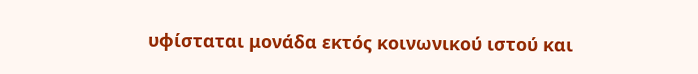υφίσταται μονάδα εκτός κοινωνικού ιστού και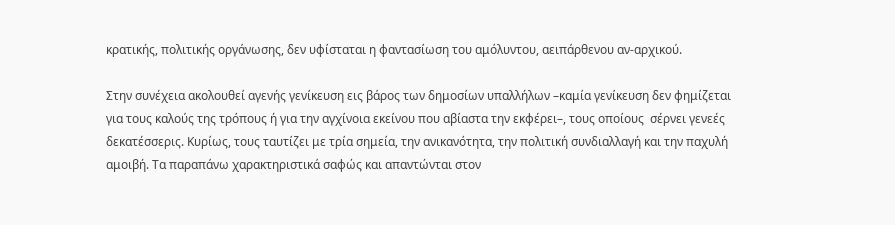κρατικής, πολιτικής οργάνωσης, δεν υφίσταται η φαντασίωση του αμόλυντου, αειπάρθενου αν-αρχικού.

Στην συνέχεια ακολουθεί αγενής γενίκευση εις βάρος των δημοσίων υπαλλήλων –καμία γενίκευση δεν φημίζεται για τους καλούς της τρόπους ή για την αγχίνοια εκείνου που αβίαστα την εκφέρει–, τους οποίους  σέρνει γενεές δεκατέσσερις. Κυρίως, τους ταυτίζει με τρία σημεία, την ανικανότητα, την πολιτική συνδιαλλαγή και την παχυλή αμοιβή. Τα παραπάνω χαρακτηριστικά σαφώς και απαντώνται στον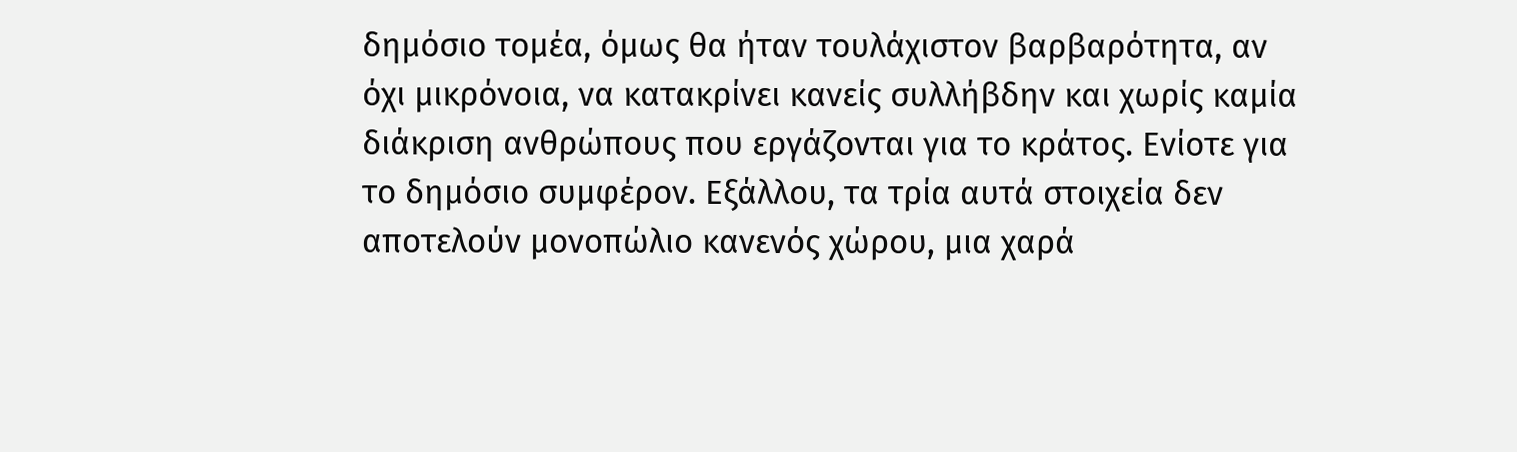δημόσιο τομέα, όμως θα ήταν τουλάχιστον βαρβαρότητα, αν όχι μικρόνοια, να κατακρίνει κανείς συλλήβδην και χωρίς καμία διάκριση ανθρώπους που εργάζονται για το κράτος. Ενίοτε για το δημόσιο συμφέρον. Εξάλλου, τα τρία αυτά στοιχεία δεν αποτελούν μονοπώλιο κανενός χώρου, μια χαρά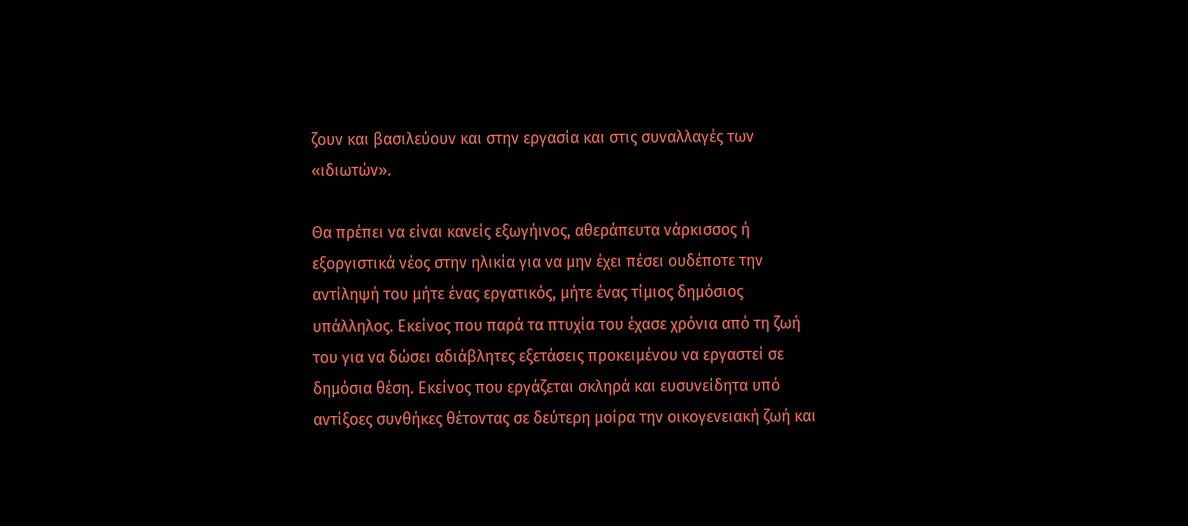ζουν και βασιλεύουν και στην εργασία και στις συναλλαγές των «ιδιωτών».

Θα πρέπει να είναι κανείς εξωγήινος, αθεράπευτα νάρκισσος ή εξοργιστικά νέος στην ηλικία για να μην έχει πέσει ουδέποτε την αντίληψή του μήτε ένας εργατικός, μήτε ένας τίμιος δημόσιος υπάλληλος. Εκείνος που παρά τα πτυχία του έχασε χρόνια από τη ζωή του για να δώσει αδιάβλητες εξετάσεις προκειμένου να εργαστεί σε δημόσια θέση. Εκείνος που εργάζεται σκληρά και ευσυνείδητα υπό αντίξοες συνθήκες θέτοντας σε δεύτερη μοίρα την οικογενειακή ζωή και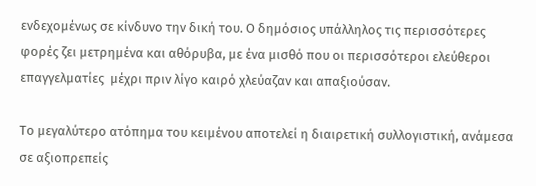ενδεχομένως σε κίνδυνο την δική του. Ο δημόσιος υπάλληλος τις περισσότερες φορές ζει μετρημένα και αθόρυβα, με ένα μισθό που οι περισσότεροι ελεύθεροι επαγγελματίες  μέχρι πριν λίγο καιρό χλεύαζαν και απαξιούσαν.

Το μεγαλύτερο ατόπημα του κειμένου αποτελεί η διαιρετική συλλογιστική, ανάμεσα σε αξιοπρεπείς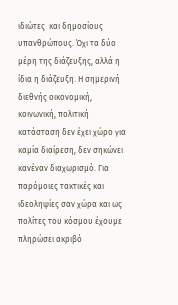ιδιώτες  και δημοσίους υπανθρώπους. Όχι τα δύο μέρη της διάζευξης, αλλά η ίδια η διάζευξη. Η σημερινή διεθνής οικονομική, κοινωνική, πολιτική κατάσταση δεν έχει χώρο για καμία διαίρεση, δεν σηκώνει κανέναν διαχωρισμό. Για παρόμοιες τακτικές και ιδεοληψίες σαν χώρα και ως πολίτες του κόσμου έχουμε πληρώσει ακριβό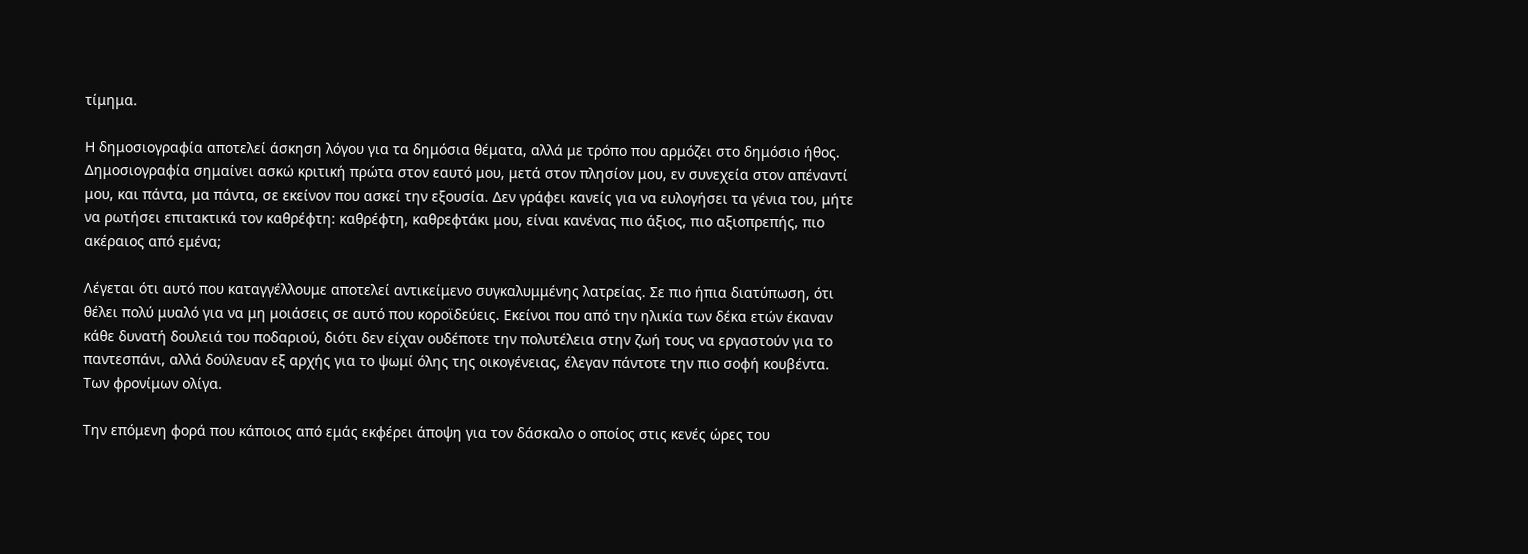τίμημα.

Η δημοσιογραφία αποτελεί άσκηση λόγου για τα δημόσια θέματα, αλλά με τρόπο που αρμόζει στο δημόσιο ήθος. Δημοσιογραφία σημαίνει ασκώ κριτική πρώτα στον εαυτό μου, μετά στον πλησίον μου, εν συνεχεία στον απέναντί μου, και πάντα, μα πάντα, σε εκείνον που ασκεί την εξουσία. Δεν γράφει κανείς για να ευλογήσει τα γένια του, μήτε να ρωτήσει επιτακτικά τον καθρέφτη: καθρέφτη, καθρεφτάκι μου, είναι κανένας πιο άξιος, πιο αξιοπρεπής, πιο ακέραιος από εμένα;

Λέγεται ότι αυτό που καταγγέλλουμε αποτελεί αντικείμενο συγκαλυμμένης λατρείας. Σε πιο ήπια διατύπωση, ότι θέλει πολύ μυαλό για να μη μοιάσεις σε αυτό που κοροϊδεύεις. Εκείνοι που από την ηλικία των δέκα ετών έκαναν κάθε δυνατή δουλειά του ποδαριού, διότι δεν είχαν ουδέποτε την πολυτέλεια στην ζωή τους να εργαστούν για το παντεσπάνι, αλλά δούλευαν εξ αρχής για το ψωμί όλης της οικογένειας, έλεγαν πάντοτε την πιο σοφή κουβέντα. Των φρονίμων ολίγα.

Την επόμενη φορά που κάποιος από εμάς εκφέρει άποψη για τον δάσκαλο ο οποίος στις κενές ώρες του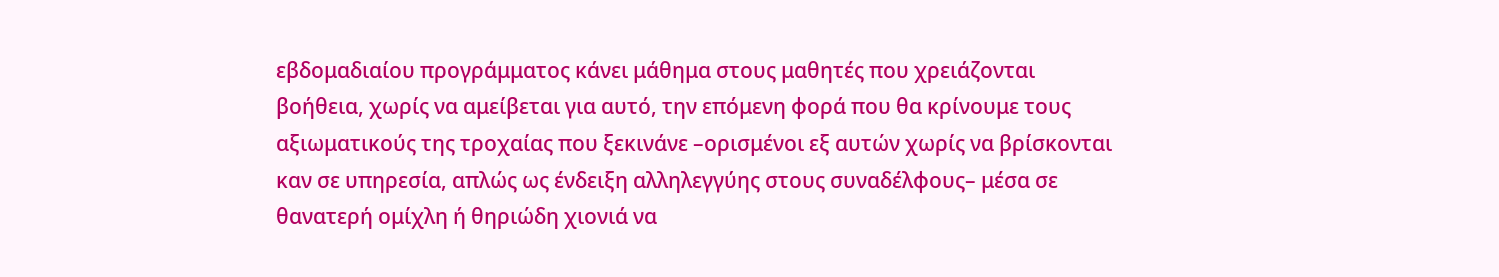εβδομαδιαίου προγράμματος κάνει μάθημα στους μαθητές που χρειάζονται βοήθεια, χωρίς να αμείβεται για αυτό, την επόμενη φορά που θα κρίνουμε τους αξιωματικούς της τροχαίας που ξεκινάνε –ορισμένοι εξ αυτών χωρίς να βρίσκονται καν σε υπηρεσία, απλώς ως ένδειξη αλληλεγγύης στους συναδέλφους– μέσα σε θανατερή ομίχλη ή θηριώδη χιονιά να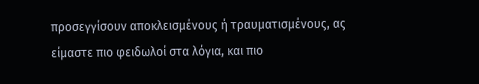προσεγγίσουν αποκλεισμένους ή τραυματισμένους, ας είμαστε πιο φειδωλοί στα λόγια, και πιο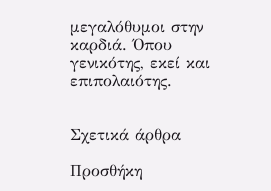μεγαλόθυμοι στην καρδιά. Όπου γενικότης, εκεί και επιπολαιότης.


Σχετικά άρθρα

Προσθήκη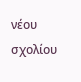νέου σχολίου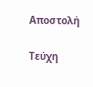Αποστολή

Τεύχη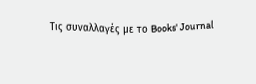Τις συναλλαγές με το Books' Journal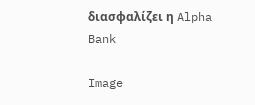διασφαλίζει η Alpha Bank

Image